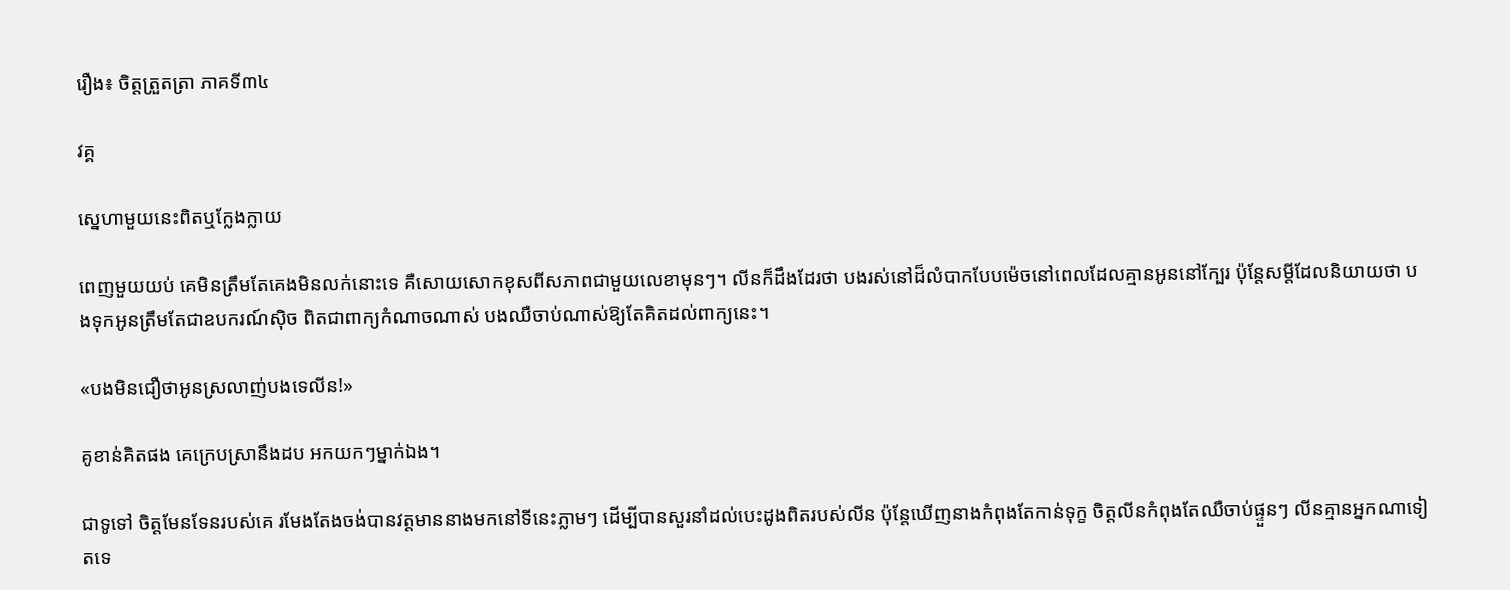រឿង៖ ចិត្តត្រួតត្រា ភាគទី៣៤

វគ្គ

ស្នេហាមួយនេះពិតឬក្លែងក្លាយ

ពេញមួយយប់ គេមិនត្រឹមតែគេងមិនលក់នោះទេ គឺសោយសោកខុសពីសភាពជាមួយលេខាមុនៗ។ លីនក៏ដឹងដែរថា បងរស់នៅដ៏លំបាកបែបម៉េចនៅពេលដែលគ្មានអូននៅក្បែរ ប៉ុន្តែសម្តីដែលនិយាយថា បងទុកអូនត្រឹមតែជាឧបករណ៍ស៊ិច ពិតជាពាក្យកំណាចណាស់ បងឈឺចាប់ណាស់ឱ្យតែគិតដល់ពាក្យនេះ។

«បងមិនជឿថាអូនស្រលាញ់បងទេលីន!»

គូខាន់គិតផង គេក្រេបស្រានឹងដប អកយកៗម្នាក់ឯង។

ជាទូទៅ ចិត្តមែនទែនរបស់គេ រមែងតែងចង់បានវត្តមាននាងមកនៅទីនេះភ្លាមៗ ដើម្បីបានសួរនាំដល់បេះដូងពិតរបស់លីន ប៉ុន្តែឃើញនាងកំពុងតែកាន់ទុក្ខ ចិត្តលីនកំពុងតែឈឺចាប់ផ្ទួនៗ លីនគ្មានអ្នកណាទៀតទេ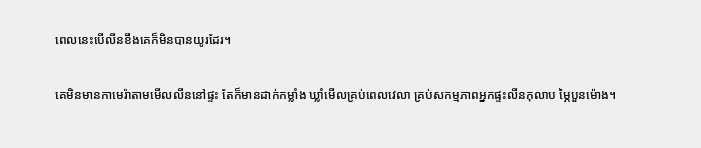ពេលនេះបើលីនខឹងគេក៏មិនបានយូរដែរ។

គេមិនមានកាមេរ៉ាតាមមើលលីននៅផ្ទះ តែក៏មានដាក់កម្លាំង ឃ្លាំមើលគ្រប់ពេលវេលា គ្រប់សកម្មភាពអ្នកផ្ទះលីនកុលាប ម្ភៃបួនម៉ោង។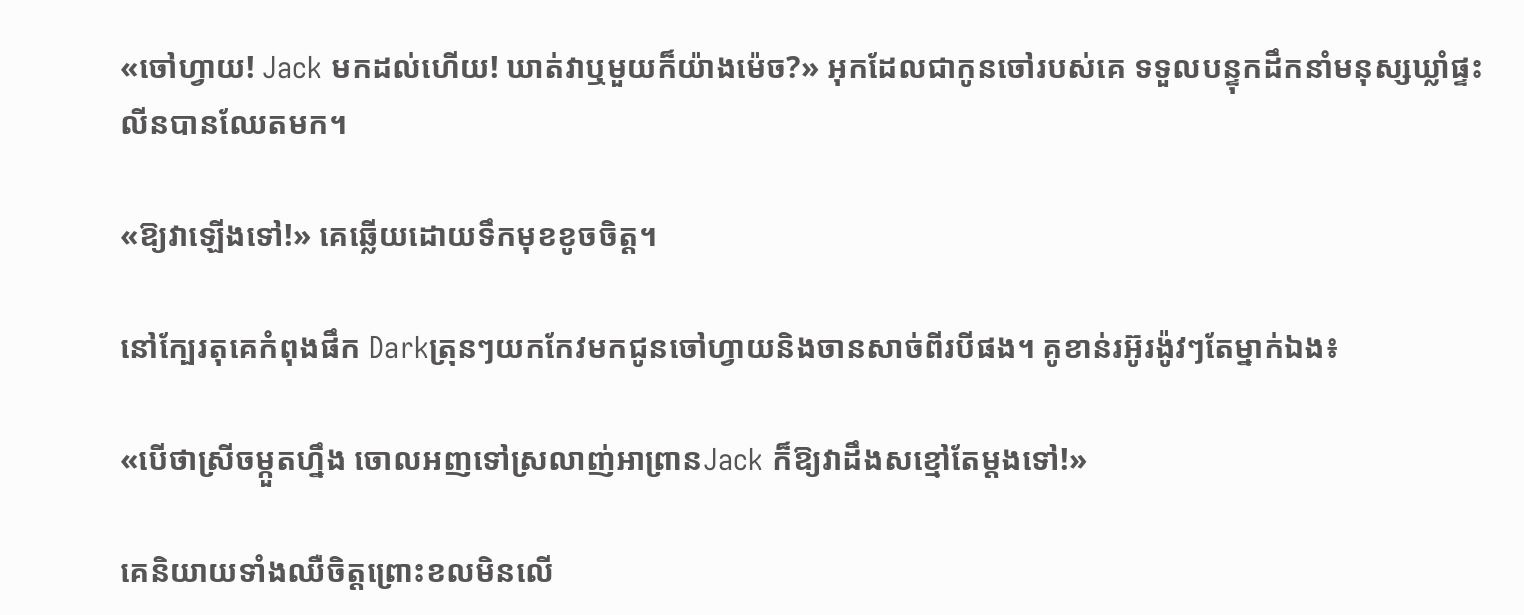«ចៅហ្វាយ! Jack មកដល់ហើយ! ឃាត់វាឬមួយក៏យ៉ាងម៉េច?» អុកដែលជាកូនចៅរបស់គេ ទទួលបន្ទុកដឹកនាំមនុស្សឃ្លាំផ្ទះលីនបានឈែតមក។

«ឱ្យវាឡើងទៅ!» គេឆ្លើយដោយទឹកមុខខូចចិត្ត។

នៅក្បែរតុគេកំពុងផឹក Darkត្រុនៗយកកែវមកជូនចៅហ្វាយនិងចានសាច់ពីរបីផង។ គូខាន់រអ៊ូរង៉ូវៗតែម្នាក់ឯង៖

«បើថាស្រីចម្កួតហ្នឹង ចោលអញទៅស្រលាញ់អាព្រានJack ក៏ឱ្យវាដឹងសខ្មៅតែម្តងទៅ!»

គេនិយាយទាំងឈឺចិត្តព្រោះខលមិនលើ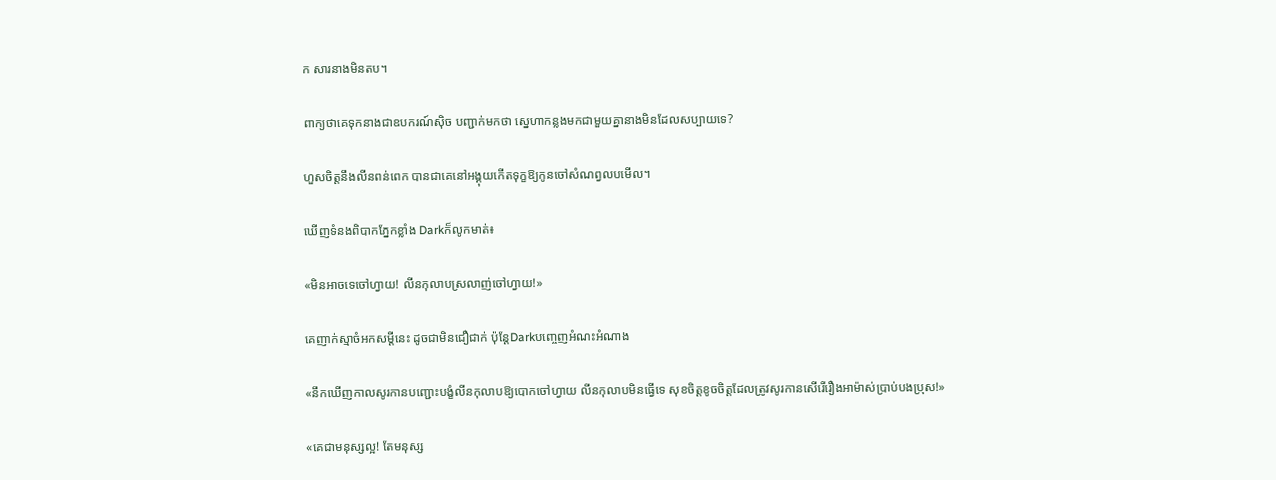ក សារនាងមិនតប។

ពាក្យថាគេទុកនាងជាឧបករណ៍ស៊ិច បញ្ជាក់មកថា ស្នេហាកន្លងមកជាមួយគ្នានាងមិនដែលសប្បាយទេ?

ហួសចិត្តនឹងលីនពន់ពេក បានជាគេនៅអង្គុយកើតទុក្ខឱ្យកូនចៅសំណព្វលបមើល។

ឃើញទំនងពិបាកភ្នែកខ្លាំង Darkក៏លូកមាត់៖

«មិនអាចទេចៅហ្វាយ! លីនកុលាបស្រលាញ់ចៅហ្វាយ!»

គេញាក់ស្មាចំអកសម្តីនេះ ដូចជាមិនជឿជាក់ ប៉ុន្តែDarkបញ្ចេញអំណះអំណាង

«នឹកឃើញកាលសូរកានបញ្ជោះបង្ខំលីនកុលាបឱ្យបោកចៅហ្វាយ លីនកុលាបមិនធ្វើទេ សុខចិត្តខូចចិត្តដែលត្រូវសូរកានសើរើរឿងអាម៉ាស់ប្រាប់បងប្រុស!»

«គេជាមនុស្សល្អ! តែមនុស្ស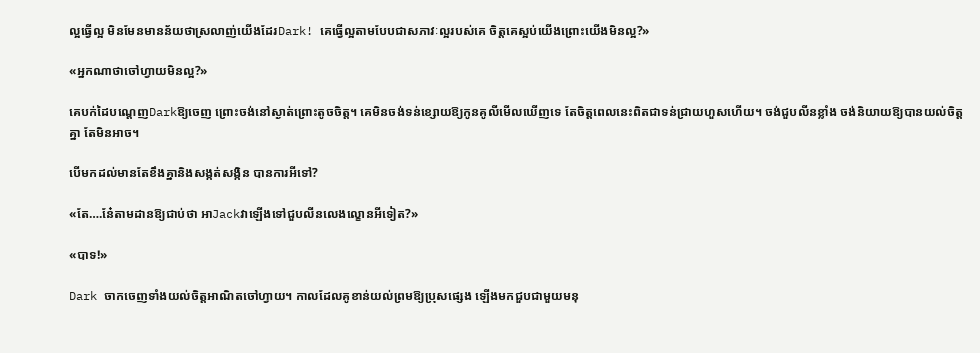ល្អធ្វើល្អ មិនមែនមានន័យថាស្រលាញ់យើងដែរDark! គេធ្វើល្អតាមបែបជាសភាវៈល្អរបស់គេ ចិត្តគេស្អប់យើងព្រោះយើងមិនល្អ?»

«អ្នកណាថាចៅហ្វាយមិនល្អ?»

គេបក់ដៃបណ្តេញDarkឱ្យចេញ ព្រោះចង់នៅស្ងាត់ព្រោះតូចចិត្ត។ គេមិនចង់ទន់ខ្សោយឱ្យកូនគូលីមើលឃើញទេ តែចិត្តពេលនេះពិតជាទន់ជ្រាយហួសហើយ។ ចង់ជួបលីនខ្លាំង ចង់និយាយឱ្យបានយល់ចិត្តគ្នា តែមិនអាច។

បើមកដល់មានតែខឹងគ្នានិងសង្កត់សង្កិន បានការអីទៅ?

«តែ….នែ៎តាមដានឱ្យជាប់ថា អាJackវាឡើងទៅជួបលីនលេងល្ខោនអីទៀត?»

«បាទ!»

Dark ចាកចេញទាំងយល់ចិត្តអាណិតចៅហ្វាយ។ កាលដែលគូខាន់យល់ព្រមឱ្យប្រុសផ្សេង ឡើងមកជួបជាមួយមនុ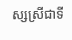ស្សស្រីជាទី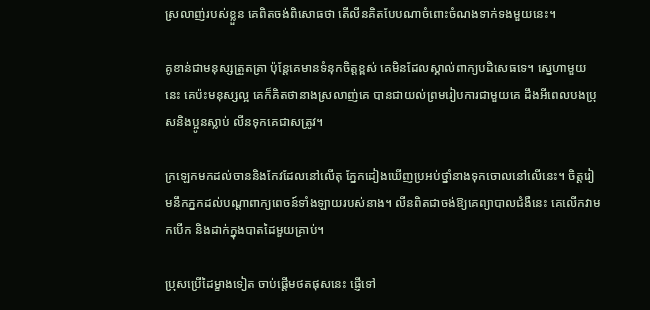ស្រលាញ់របស់ខ្លួន គេពិតចង់ពិសោធថា តើលីនគិតបែបណាចំពោះចំណងទាក់ទងមួយនេះ។

គូខាន់ជាមនុស្សត្រួតត្រា ប៉ុន្តែគេមានទំនុកចិត្តខ្ពស់ គេមិនដែលស្គាល់ពាក្យបដិសេធទេ។ ស្នេហាមួយនេះ គេប៉ះមនុស្សល្អ គេក៏គិតថានាងស្រលាញ់គេ បានជាយល់ព្រមរៀបការជាមួយគេ ដឹងអីពេលបងប្រុសនិងប្អូនស្លាប់ លីនទុកគេជាសត្រូវ។

ក្រឡេកមកដល់ចាននិងកែវដែលនៅលើតុ ភ្នែកដៀងឃើញប្រអប់ថ្នាំនាងទុកចោលនៅលើនេះ។ ចិត្តរៀមនឹកភ្នកដល់បណ្តាពាក្យពេចន៍ទាំងឡាយរបស់នាង។ លីនពិតជាចង់ឱ្យគេព្យាបាលជំងឺនេះ គេលើកវាមកបើក និងដាក់ក្នុងបាតដៃមួយគ្រាប់។

ប្រុសប្រើដៃម្ខាងទៀត ចាប់ផ្តើមថតផុសនេះ ផ្ញើទៅ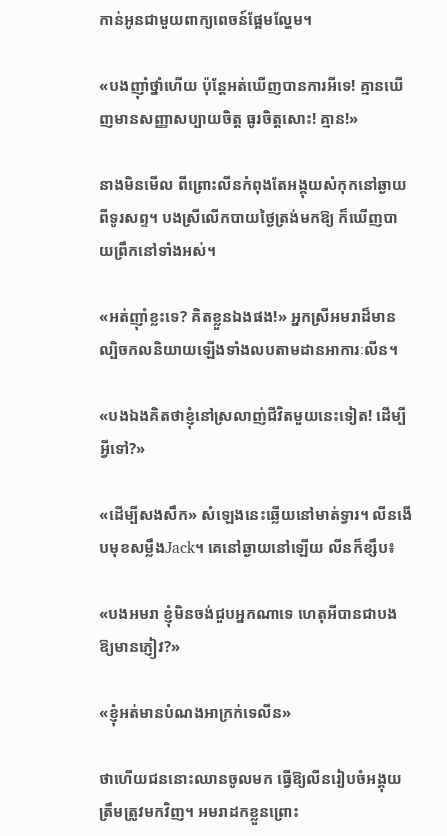កាន់អូនជាមួយពាក្យពេចន៍ផ្អែមល្ហែម។

«បងញ៉ាំថ្នាំហើយ ប៉ុន្តែអត់ឃើញបានការអីទេ! គ្មានឃើញមានសញ្ញាសប្បាយចិត្ត ធូរចិត្តសោះ! គ្មាន!»

នាងមិនមើល ពីព្រោះលីនកំពុងតែអង្គុយសំកុកនៅឆ្ងាយពីទូរសព្ទ។ បងស្រីលើកបាយថ្ងៃត្រង់មកឱ្យ ក៏ឃើញបាយព្រឹកនៅទាំងអស់។

«អត់ញ៉ាំខ្លះទេ? គិតខ្លួនឯងផង!» អ្នកស្រីអមរាដ៏មានល្បិចកលនិយាយឡើងទាំងលបតាមដានអាការៈលីន។

«បងឯងគិតថាខ្ញុំនៅស្រលាញ់ជីវិតមួយនេះទៀត! ដើម្បីអ្វីទៅ?»

«ដើម្បីសងសឹក» សំឡេងនេះឆ្លើយនៅមាត់ទ្វារ។ លីនងើបមុខសម្លឹងJack។ គេនៅឆ្ងាយនៅឡើយ លីនក៏ខ្សឹប៖

«បងអមរា ខ្ញុំមិនចង់ជួបអ្នកណាទេ ហេតុអីបានជាបងឱ្យមានភ្ញៀវ?»

«ខ្ញុំអត់មានបំណងអាក្រក់ទេលីន»

ថាហើយជននោះឈានចូលមក ធ្វើឱ្យលីនរៀបចំអង្គុយត្រឹមត្រូវមកវិញ។ អមរាដកខ្លួនព្រោះ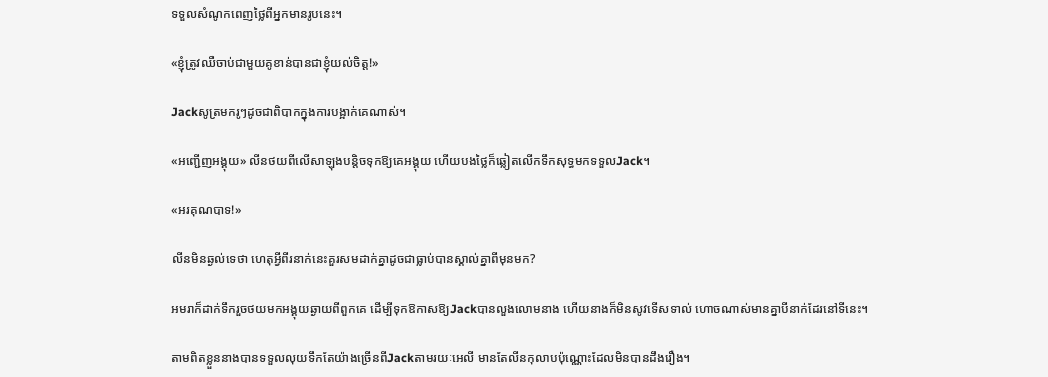ទទួលសំណូកពេញថ្លៃពីអ្នកមានរូបនេះ។

«ខ្ញុំត្រូវឈឺចាប់ជាមួយគូខាន់បានជាខ្ញុំយល់ចិត្ត!»

Jackសូត្រមករូៗដូចជាពិបាកក្នុងការបង្អាក់គេណាស់។

«អញ្ជើញអង្គុយ» លីនថយពីលើសាឡុងបន្តិចទុកឱ្យគេអង្គុយ ហើយបងថ្លៃក៏ឆ្លៀតលើកទឹកសុទ្ធមកទទួលJack។

«អរគុណបាទ!»

លីនមិនឆ្ងល់ទេថា ហេតុអ្វីពីរនាក់នេះគួរសមដាក់គ្នាដូចជាធ្លាប់បានស្គាល់គ្នាពីមុនមក?

អមរាក៏ដាក់ទឹករួចថយមកអង្គុយឆ្ងាយពីពួកគេ ដើម្បីទុកឱកាសឱ្យJackបានលួងលោមនាង ហើយនាងក៏មិនសូវទើសទាល់ ហោចណាស់មានគ្នាបីនាក់ដែរនៅទីនេះ។

តាមពិតខ្លួននាងបានទទួលលុយទឹកតែយ៉ាងច្រើនពីJackតាមរយៈអេលី មានតែលីនកុលាបប៉ុណ្ណោះដែលមិនបានដឹងរឿង។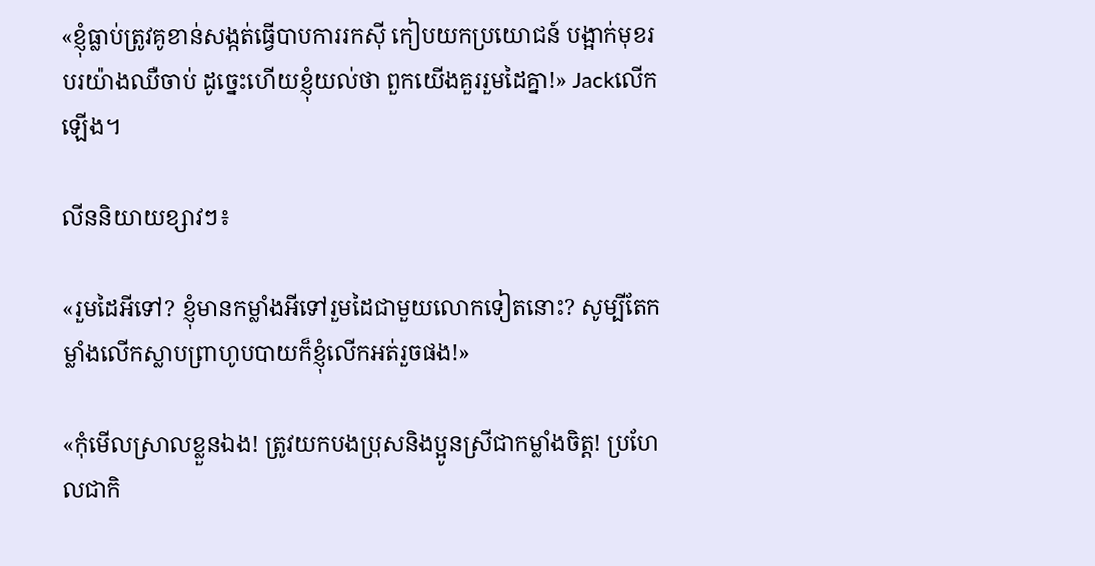«ខ្ញុំធ្លាប់ត្រូវគូខាន់សង្កត់ធ្វើបាបការរកស៊ី កៀបយកប្រយោជន៍ បង្អាក់មុខរបរយ៉ាងឈឺចាប់ ដូច្នេះហើយខ្ញុំយល់ថា ពួកយើងគួររួមដៃគ្នា!» Jackលើកឡើង។

លីននិយាយខ្សាវៗ៖

«រួមដៃអីទៅ? ខ្ញុំមានកម្លាំងអីទៅរួមដៃជាមួយលោកទៀតនោះ? សូម្បីតែកម្លាំងលើកស្លាបព្រាហូបបាយក៏ខ្ញុំលើកអត់រួចផង!»

«កុំមើលស្រាលខ្លួនឯង! ត្រូវយកបងប្រុសនិងប្អូនស្រីជាកម្លាំងចិត្ត! ប្រហែលជាកិ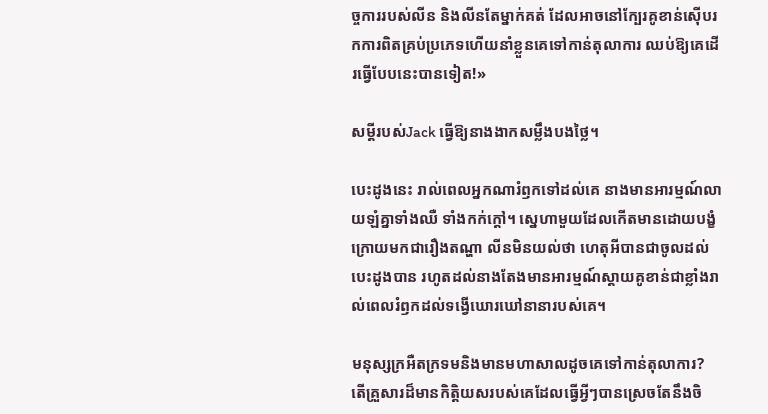ច្ចការរបស់លីន និងលីនតែម្នាក់គត់ ដែលអាចនៅក្បែរគូខាន់ស៊ើបរកការពិតគ្រប់ប្រភេទហើយនាំខ្លួនគេទៅកាន់តុលាការ ឈប់ឱ្យគេដើរធ្វើបែបនេះបានទៀត!»

សម្ដីរបស់Jack ធ្វើឱ្យនាងងាកសម្លឹងបងថ្លៃ។

បេះដូងនេះ រាល់ពេលអ្នកណារំឭកទៅដល់គេ នាងមានអារម្មណ៍លាយឡំគ្នាទាំងឈឺ ទាំងកក់ក្តៅ។ ស្នេហាមួយដែលកើតមានដោយបង្ខំ ក្រោយមកជារឿងតណ្ហា លីនមិនយល់ថា ហេតុអីបានជាចូលដល់បេះដូងបាន រហូតដល់នាងតែងមានអារម្មណ៍ស្តាយគូខាន់ជាខ្លាំងរាល់ពេលរំឭកដល់ទង្វើឃោរឃៅនានារបស់គេ។

មនុស្សក្រអឺតក្រទមនិងមានមហាសាលដូចគេទៅកាន់តុលាការ? តើគ្រួសារដ៏មានកិត្តិយសរបស់គេដែលធ្វើអ្វីៗបានស្រេចតែនឹងចិ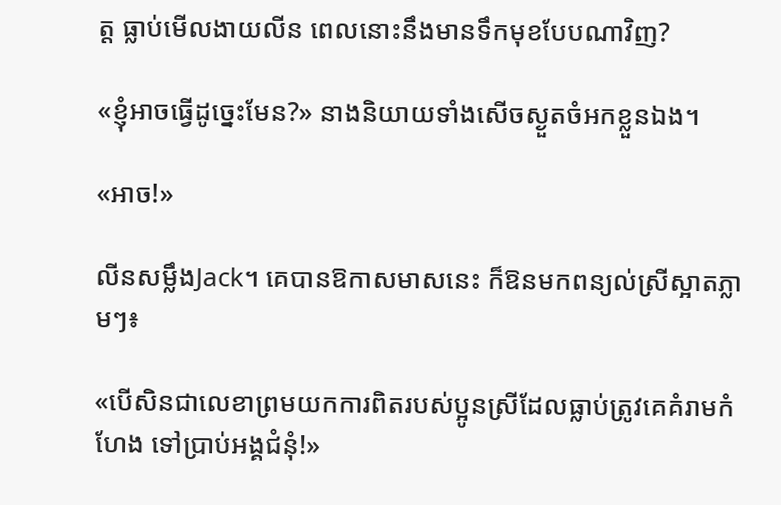ត្ត ធ្លាប់មើលងាយលីន ពេលនោះនឹងមានទឹកមុខបែបណាវិញ?

«ខ្ញុំអាចធ្វើដូច្នេះមែន?» នាងនិយាយទាំងសើចស្ងួតចំអកខ្លួនឯង។

«អាច!»

លីនសម្លឹងJack។ គេបានឱកាសមាសនេះ ក៏ឱនមកពន្យល់ស្រីស្អាតភ្លាមៗ៖

«បើសិនជាលេខាព្រមយកការពិតរបស់ប្អូនស្រីដែលធ្លាប់ត្រូវគេគំរាមកំហែង ទៅប្រាប់អង្គជំនុំ!»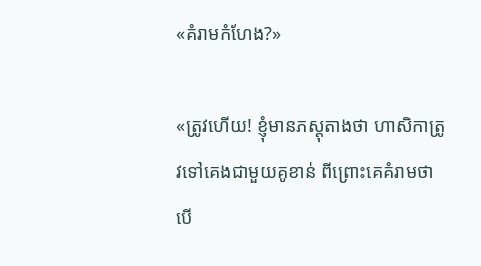«គំរាមកំហែង?»

«ត្រូវហើយ! ខ្ញុំមានភស្តុតាងថា ហាសិកាត្រូវទៅគេងជាមួយគូខាន់ ពីព្រោះគេគំរាមថា បើ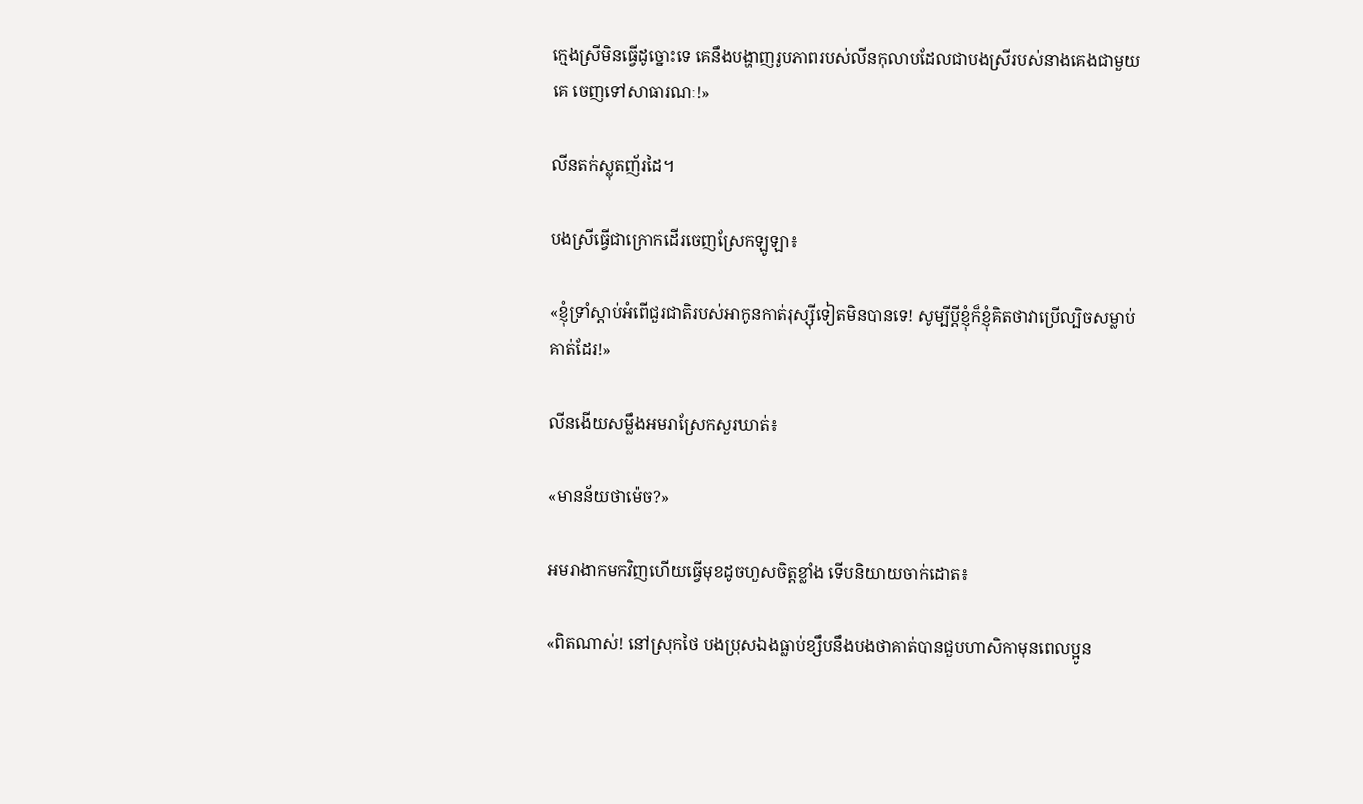ក្មេងស្រីមិនធ្វើដូច្នោះទេ គេនឹងបង្ហាញរូបភាពរបស់លីនកុលាបដែលជាបងស្រីរបស់នាងគេងជាមួយគេ ចេញទៅសាធារណៈ!»

លីនតក់ស្លុតញ័រដៃ។

បងស្រីធ្វើជាក្រោកដើរចេញស្រែកឡូឡា៖

«ខ្ញុំទ្រាំស្តាប់អំពើជួរជាតិរបស់អាកូនកាត់រុស្ស៊ីទៀតមិនបានទេ! សូម្បីប្តីខ្ញុំក៏ខ្ញុំគិតថាវាប្រើល្បិចសម្លាប់គាត់ដែរ!»

លីនងើយសម្លឹងអមរាស្រែកសួរឃាត់៖

«មានន័យថាម៉េច?»

អមរាងាកមកវិញហើយធ្វើមុខដូចហួសចិត្តខ្លាំង ទើបនិយាយចាក់ដោត៖

«ពិតណាស់! នៅស្រុកថៃ បងប្រុសឯងធ្លាប់ខ្សឹបនឹងបងថាគាត់បានជួបហាសិកាមុនពេលប្អូន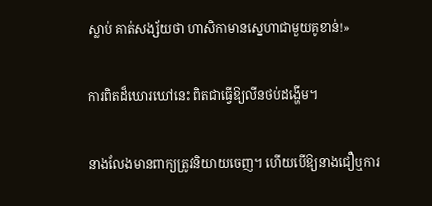ស្លាប់ គាត់សង្ស័យថា ហាសិកាមានស្នេហាជាមួយគូខាន់!»

ការពិតដ៏ឃោរឃៅនេះ ពិតជាធ្វើឱ្យលីនថប់ដង្ហើម។

នាងលែងមានពាក្យត្រូវនិយាយចេញ។ ហើយបើឱ្យនាងជឿឬការ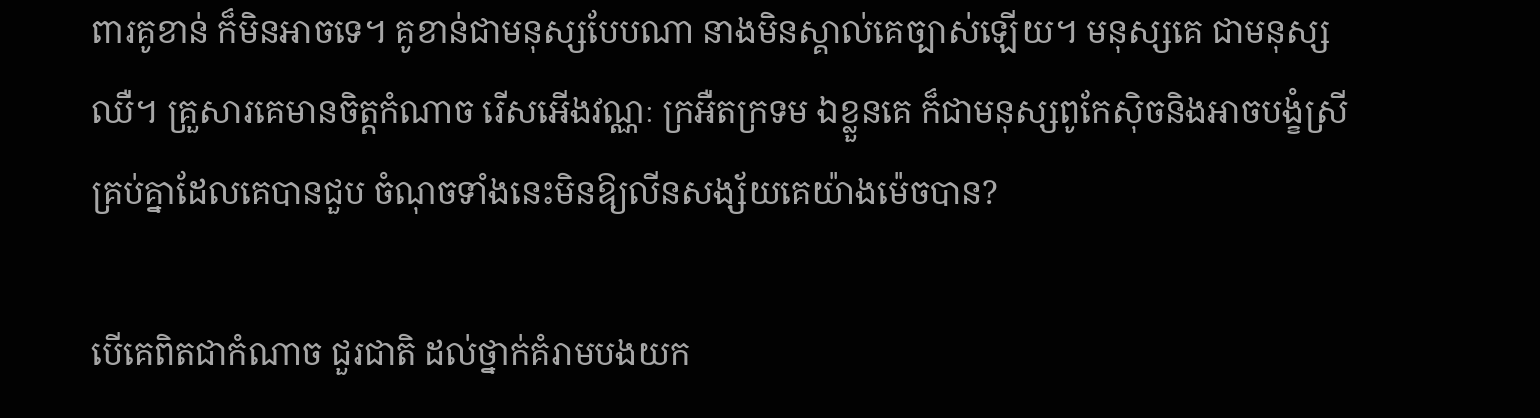ពារគូខាន់ ក៏មិនអាចទេ។ គូខាន់ជាមនុស្សបែបណា នាងមិនស្គាល់គេច្បាស់ឡើយ។ មនុស្សគេ ជាមនុស្សឈឺ។ គ្រួសារគេមានចិត្តកំណាច រើសអើងវណ្ណៈ ក្រអឺតក្រទម ឯខ្លួនគេ ក៏ជាមនុស្សពូកែស៊ិចនិងអាចបង្ខំស្រីគ្រប់គ្នាដែលគេបានជួប ចំណុចទាំងនេះមិនឱ្យលីនសង្ស័យគេយ៉ាងម៉េចបាន?

បើគេពិតជាកំណាច ជួរជាតិ ដល់ថ្នាក់គំរាមបងយក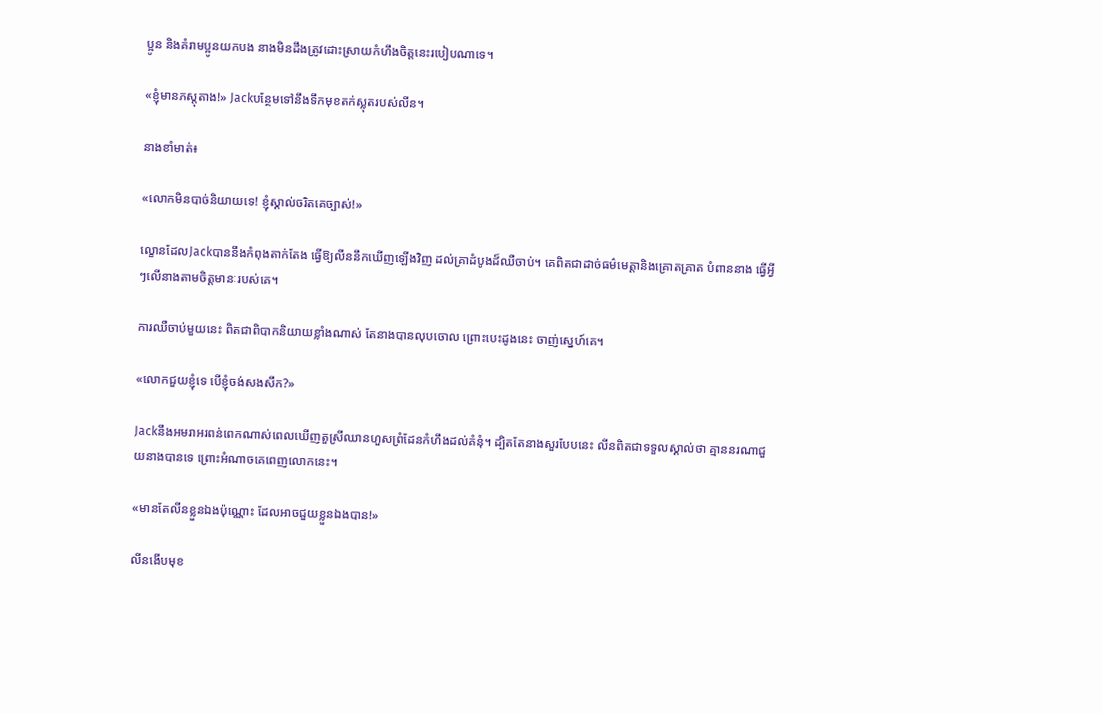ប្អូន និងគំរាមប្អូនយកបង នាងមិនដឹងត្រូវដោះស្រាយកំហឹងចិត្តនេះរបៀបណាទេ។

«ខ្ញុំមានភស្តុតាង!» Jackបន្ថែមទៅនឹងទឹកមុខតក់ស្លុតរបស់លីន។

នាងខាំមាត់៖

«លោកមិនបាច់និយាយទេ! ខ្ញុំស្គាល់ចរិតគេច្បាស់!»

ល្ខោនដែលJackបាននឹងកំពុងតាក់តែង ធ្វើឱ្យលីននឹកឃើញឡើងវិញ ដល់គ្រាដំបូងដ៏ឈឺចាប់។ គេពិតជាដាច់ធម៌មេត្តានិងគ្រោតគ្រាត បំពាននាង ធ្វើអ្វីៗលើនាងតាមចិត្តមានៈរបស់គេ។

ការឈឺចាប់មួយនេះ ពិតជាពិបាកនិយាយខ្លាំងណាស់ តែនាងបានលុបចោល ព្រោះបេះដូងនេះ ចាញ់ស្នេហ៍គេ។

«លោកជួយខ្ញុំទេ បើខ្ញុំចង់សងសឹក?»

Jackនឹងអមរាអរពន់ពេកណាស់ពេលឃើញតួស្រីឈានហួសព្រំដែនកំហឹងដល់គំនុំ។ ដ្បិតតែនាងសួរបែបនេះ លីនពិតជាទទួលស្គាល់ថា គ្មាននរណាជួយនាងបានទេ ព្រោះអំណាចគេពេញលោកនេះ។

«មានតែលីនខ្លួនឯងប៉ុណ្ណោះ ដែលអាចជួយខ្លួនឯងបាន!»

លីនងើបមុខ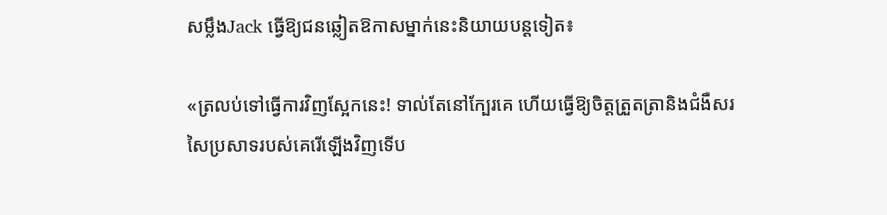សម្លឹងJack ធ្វើឱ្យជនឆ្លៀតឱកាសម្នាក់នេះនិយាយបន្តទៀត៖

«ត្រលប់ទៅធ្វើការវិញស្អែកនេះ! ទាល់តែនៅក្បែរគេ ហើយធ្វើឱ្យចិត្តត្រួតត្រានិងជំងឺសរសៃប្រសាទរបស់គេរើឡើងវិញទើប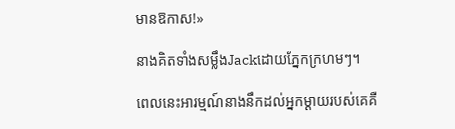មានឱកាស!»

នាងគិតទាំងសម្លឹងJackដោយភ្នែកក្រហមៗ។

ពេលនេះអារម្មណ៍នាងនឹកដល់អ្នកម្តាយរបស់គេគឺ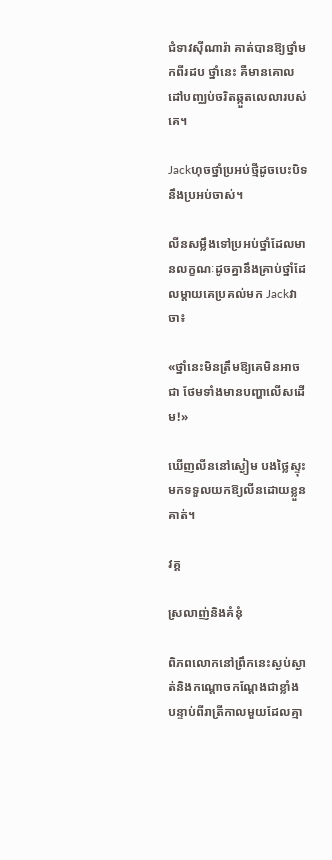ជំទាវស៊ីណារ៉ា គាត់បានឱ្យថ្នាំមកពីរដប ថ្នាំនេះ គឺមានគោលដៅបញ្ឈប់ចរិតឆ្កួតលេលារបស់គេ។

Jackហុចថ្នាំប្រអប់ថ្មីដូចបេះបិទនឹងប្រអប់ចាស់។

លីនសម្លឹងទៅប្រអប់ថ្នាំដែលមានលក្ខណៈដូចគ្នានឹងគ្រាប់ថ្នាំដែលម្តាយគេប្រគល់មក Jackវាចា៖

«ថ្នាំនេះមិនត្រឹមឱ្យគេមិនអាចជា ថែមទាំងមានបញ្ហាលើសដើម!»

ឃើញលីននៅស្ងៀម បងថ្លៃស្ទុះមកទទួលយកឱ្យលីនដោយខ្លួនគាត់។

វគ្គ

ស្រលាញ់និងគំនុំ

ពិភពលោកនៅព្រឹកនេះស្ងប់ស្ងាត់និងកណ្ដោចកណ្ដែងជាខ្លាំង បន្ទាប់ពីរាត្រីកាលមួយដែលគ្មា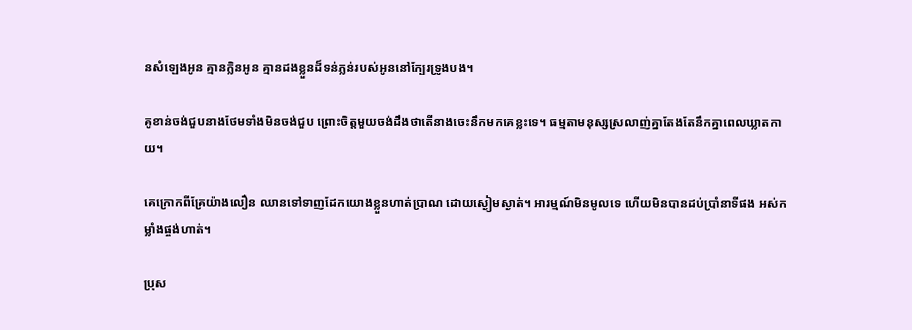នសំឡេងអូន គ្មានក្លិនអូន គ្មានដងខ្លួនដ៏ទន់ភ្លន់របស់អូននៅក្បែរទ្រូងបង។

គូខាន់ចង់ជួបនាងថែមទាំងមិនចង់ជួប ព្រោះចិត្តមួយចង់ដឹងថាតើនាងចេះនឹកមកគេខ្លះទេ។ ធម្មតាមនុស្សស្រលាញ់គ្នាតែងតែនឹកគ្នាពេលឃ្លាតកាយ។

គេក្រោកពីគ្រែយ៉ាងលឿន ឈានទៅទាញដែកយោងខ្លួនហាត់ប្រាណ ដោយស្ងៀមស្ងាត់។ អារម្មណ៍មិនមូលទេ ហើយមិនបានដប់ប្រាំនាទីផង អស់កម្លាំងផ្ចង់ហាត់។

ប្រុស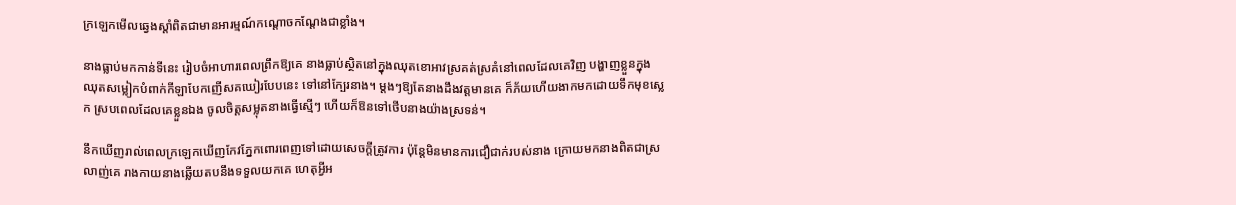ក្រឡេកមើលឆ្វេងស្ដាំពិតជាមានអារម្មណ៍កណ្ដោចកណ្ដែងជាខ្លាំង។

នាងធ្លាប់មកកាន់ទីនេះ រៀបចំអាហារពេលព្រឹកឱ្យគេ នាងធ្លាប់ស្ថិតនៅក្នុងឈុតខោអាវស្រគត់ស្រគំនៅពេលដែលគេវិញ បង្ហាញខ្លួនក្នុងឈុតសម្លៀកបំពាក់កីឡាបែកញើសគឃៀរបែបនេះ ទៅនៅក្បែរនាង។ ម្តងៗឱ្យតែនាងដឹងវត្តមានគេ ក៏ភ័យហើយងាកមកដោយទឹកមុខស្លេក ស្របពេលដែលគេខ្លួនឯង ចូលចិត្តសម្លុតនាងធ្វើស្មើៗ ហើយក៏ឱនទៅថើបនាងយ៉ាងស្រទន់។

នឹកឃើញរាល់ពេលក្រឡេកឃើញកែវភ្នែកពោរពេញទៅដោយសេចក្ដីត្រូវការ ប៉ុន្តែមិនមានការជឿជាក់របស់នាង ក្រោយមកនាងពិតជាស្រលាញ់គេ រាងកាយនាងឆ្លើយតបនឹងទទួលយកគេ ហេតុអ្វីអ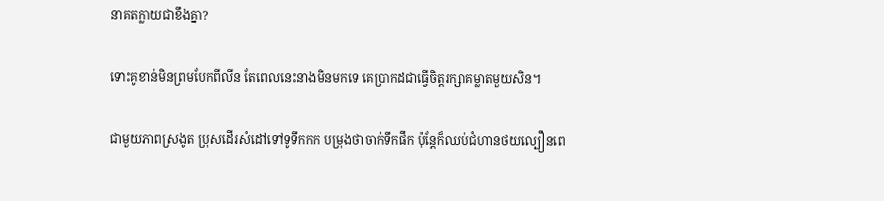នាគតក្លាយជាខឹងគ្នា?

ទោះគូខាន់មិនព្រមបែកពីលីន តែពេលនេះនាងមិនមកទេ គេប្រាកដជាធ្វើចិត្តរក្សាគម្លាតមួយសិន។

ជាមួយភាពស្រងូត ប្រុសដើរសំដៅទៅទូទឹកកក បម្រុងថាចាក់ទឹកផឹក ប៉ុន្តែក៏ឈប់ជំហានថយល្បឿនពេ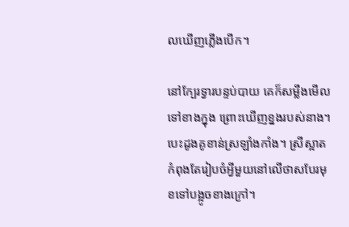លឃើញភ្លើងបើក។

នៅក្បែរទ្វារបន្ទប់បាយ គេក៏សម្លឹងមើលទៅខាងក្នុង ព្រោះឃើញខ្នងរបស់នាង។ បេះដូងគូខាន់ស្រឡាំងកាំង។ ស្រីស្អាតកំពុងតែរៀបចំអ្វីមួយនៅលើថាសបែរមុខទៅបង្អូចខាងក្រៅ។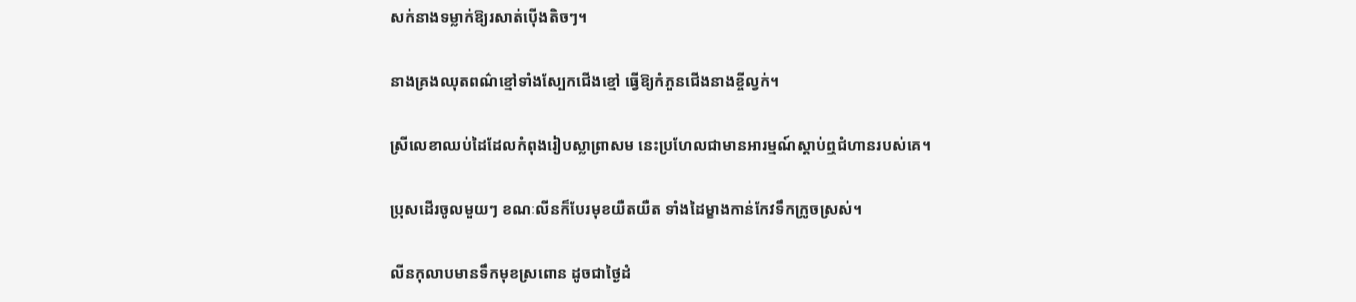សក់នាងទម្លាក់ឱ្យរសាត់ប៉ើងតិចៗ។

នាងគ្រងឈុតពណ៌ខ្មៅទាំងស្បែកជើងខ្មៅ ធ្វើឱ្យកំភួនជើងនាងខ្ចីល្វក់។

ស្រីលេខាឈប់ដៃដែលកំពុងរៀបស្លាព្រាសម នេះប្រហែលជាមានអារម្មណ៍ស្ដាប់ឮជំហានរបស់គេ។

ប្រុសដើរចូលមួយៗ ខណៈលីនក៏បែរមុខយឺតយឺត ទាំងដៃម្ខាងកាន់កែវទឹកក្រូចស្រស់។

លីនកុលាបមានទឹកមុខស្រពោន ដូចជាថ្ងៃដំ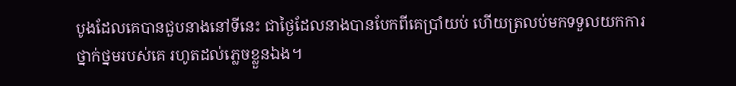បូងដែលគេបានជួបនាងនៅទីនេះ ជាថ្ងៃដែលនាងបានបែកពីគេប្រាំយប់ ហើយត្រលប់មកទទួលយកការថ្នាក់ថ្នមរបស់គេ រហូតដល់ភ្លេចខ្លួនឯង។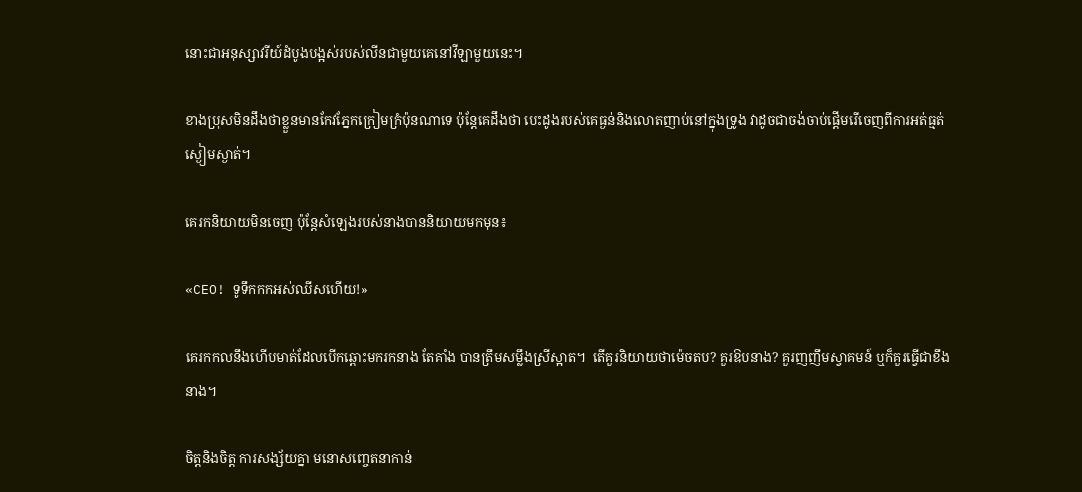នោះជាអនុស្សាវរីយ៍ដំបូងបង្អស់របស់លីនជាមួយគេនៅវីឡាមួយនេះ។

ខាងប្រុសមិនដឹងថាខ្លួនមានកែវភ្នែកក្រៀមក្រំប៉ុនណាទេ ប៉ុន្តែគេដឹងថា បេះដូងរបស់គេធ្ងន់និងលោតញាប់នៅក្នុងទ្រូង វាដូចជាចង់ចាប់ផ្តើមរើចេញពីការអត់ធ្មត់ស្ងៀមស្ងាត់។

គេរកនិយាយមិនចេញ ប៉ុន្តែសំឡេងរបស់នាងបាននិយាយមកមុន៖

«CEO! ទូទឹកកកអស់ឈីសហើយ!»

គេរកកលនឹងហើបមាត់ដែលបើកឆ្ពោះមករកនាង តែគាំង បានត្រឹមសម្លឹងស្រីស្អាត។  តើគួរនិយាយថាម៉េចតប? គួរឱបនាង? គួរញញឹមស្វាគមន៍ ឬក៏គួរធ្វើជាខឹងនាង។

ចិត្តនិងចិត្ត ការសង្ស័យគ្នា មនោសញ្ចេតនាកាន់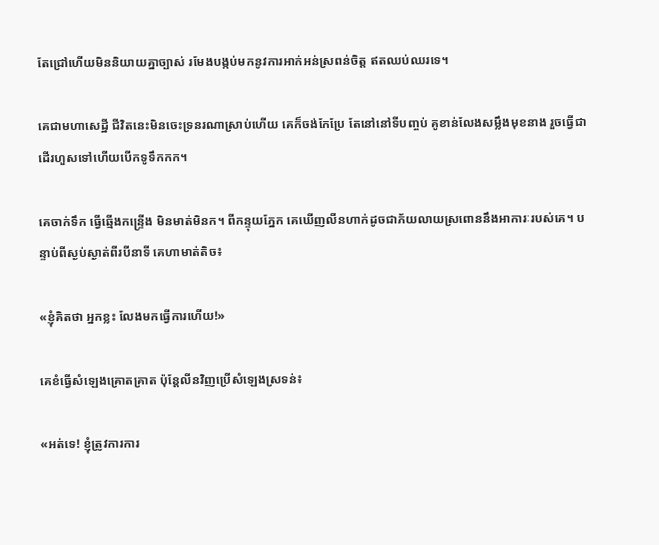តែជ្រៅហើយមិននិយាយគ្នាច្បាស់ រមែងបង្កប់មកនូវការអាក់អន់ស្រពន់ចិត្ត ឥតឈប់ឈរទេ។

គេជាមហាសេដ្ឋី ជីវិតនេះមិនចេះទ្រនរណាស្រាប់ហើយ គេក៏ចង់កែប្រែ តែនៅនៅទីបញ្ចប់ គូខាន់លែងសម្លឹងមុខនាង រួចធ្វើជាដើរហួសទៅហើយបើកទូទឹកកក។

គេចាក់ទឹក ធ្វើឆ្មើងកន្ទ្រើង មិនមាត់មិនក។ ពីកន្ទុយភ្នែក គេឃើញលីនហាក់ដូចជាភ័យលាយស្រពោននឹងអាការៈរបស់គេ។ បន្ទាប់ពីស្ងប់ស្ងាត់ពីរបីនាទី គេហាមាត់តិច៖

«ខ្ញុំគិតថា អ្នកខ្លះ លែងមកធ្វើការហើយ!»

គេខំធ្វើសំឡេងគ្រោតគ្រាត ប៉ុន្តែលីនវិញប្រើសំឡេងស្រទន់៖

«អត់ទេ! ខ្ញុំត្រូវការការ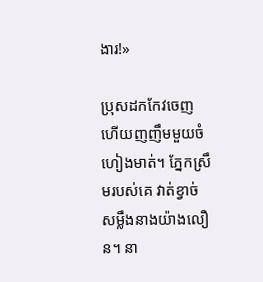ងារ!»

ប្រុសដកកែវចេញហើយញញឹមមួយចំហៀងមាត់។ ភ្នែកស្រឹមរបស់គេ វាត់ខ្វាច់សម្លឹងនាងយ៉ាងលឿន។ នា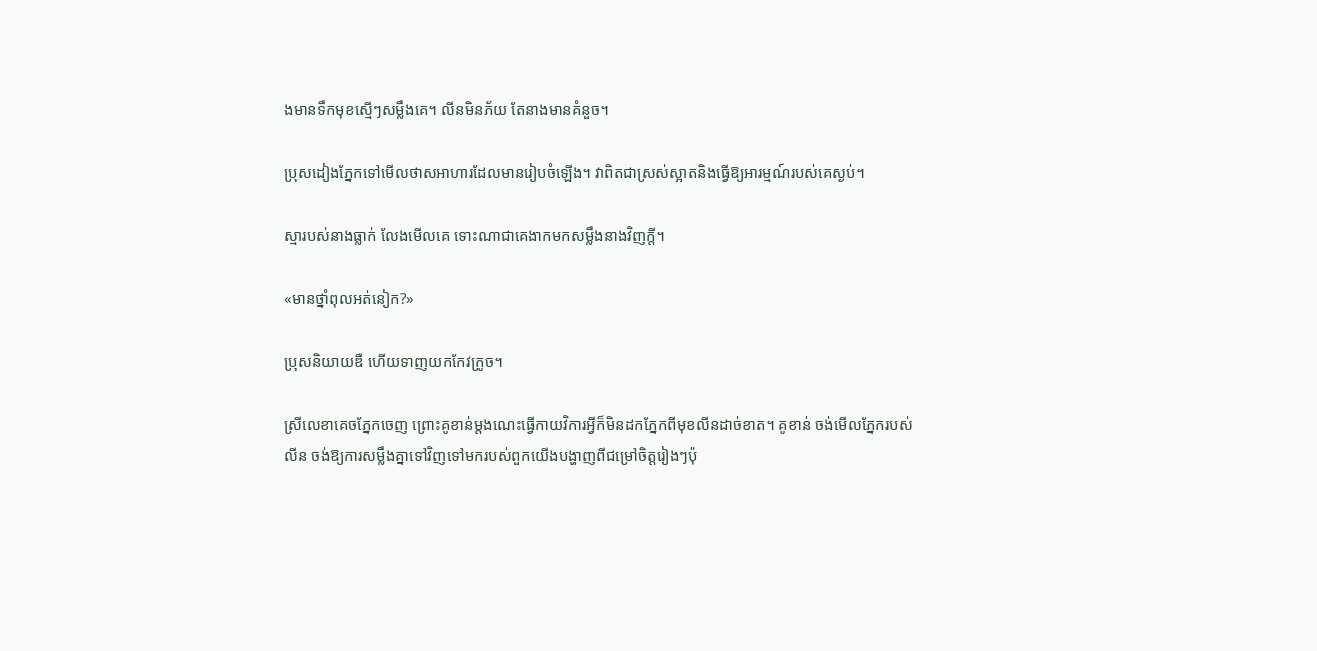ងមានទឹកមុខស្មើៗសម្លឹងគេ។ លីនមិនភ័យ តែនាងមានគំនួច។

ប្រុសដៀងភ្នែកទៅមើលថាសអាហារដែលមានរៀបចំឡើង។ វាពិតជាស្រស់ស្អាតនិងធ្វើឱ្យអារម្មណ៍របស់គេស្ងប់។

ស្មារបស់នាងធ្លាក់ លែងមើលគេ ទោះណាជាគេងាកមកសម្លឹងនាងវិញក្តី។

«មានថ្នាំពុលអត់នៀក?»

ប្រុសនិយាយឌឺ ហើយទាញយកកែវក្រូច។

ស្រីលេខាគេចភ្នែកចេញ ព្រោះគូខាន់ម្តងណេះធ្វើកាយវិការអ្វីក៏មិនដកភ្នែកពីមុខលីនដាច់ខាត។ គូខាន់ ចង់មើលភ្នែករបស់លីន ចង់ឱ្យការសម្លឹងគ្នាទៅវិញទៅមករបស់ពួកយើងបង្ហាញពីជម្រៅចិត្តរៀងៗប៉ុ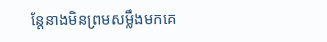ន្តែនាងមិនព្រមសម្លឹងមកគេ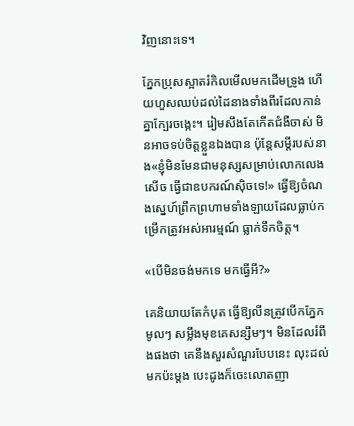វិញនោះទេ។

ភ្នែកប្រុសស្អាតរំកិលមើលមកដើមទ្រូង ហើយហួសឈប់ដល់ដៃនាងទាំងពីរដែលកាន់គ្នាក្បែរចង្កេះ។ រៀមសឹងតែកើតជំងឺចាស់ មិនអាចទប់ចិត្តខ្លួនឯងបាន ប៉ុន្តែសម្តីរបស់នាង«ខ្ញុំមិនមែនជាមនុស្សសម្រាប់លោកលេងសើច ធ្វើជាឧបករណ៍ស៊ិចទេ!» ធ្វើឱ្យចំណងស្នេហ៍ព្រឹកព្រហាមទាំងឡាយដែលធ្លាប់កម្រើកត្រូវអស់អារម្មណ៍ ធ្លាក់ទឹកចិត្ត។

«បើមិនចង់មកទេ មកធ្វើអី?»

គេនិយាយតែកំបុត ធ្វើឱ្យលីនត្រូវបើកភ្នែកមូលៗ សម្លឹងមុខគេសន្សឹមៗ។ មិនដែលរំពឹងផងថា គេនឹងសួរសំណួរបែបនេះ លុះដល់មកប៉ះម្តង បេះដូងក៏ចេះលោតញា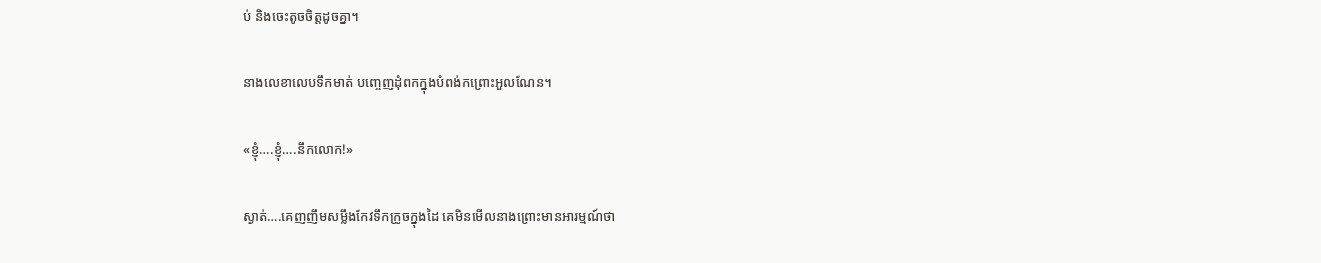ប់ និងចេះតូចចិត្តដូចគ្នា។

នាងលេខាលេបទឹកមាត់ បញ្ចេញដុំពកក្នុងបំពង់កព្រោះអួលណែន។

«ខ្ញុំ….ខ្ញុំ….នឹកលោក!»

ស្ងាត់….គេញញឹមសម្លឹងកែវទឹកក្រូចក្នុងដៃ គេមិនមើលនាងព្រោះមានអារម្មណ៍ថា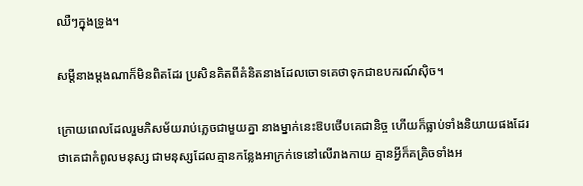ឈឺៗក្នុងទ្រូង។

សម្តីនាងម្តងណាក៏មិនពិតដែរ ប្រសិនគិតពីគំនិតនាងដែលចោទគេថាទុកជាឧបករណ៍ស៊ិច។

ក្រោយពេលដែលរួមភិសម័យរាប់ភ្លេចជាមួយគ្នា នាងម្នាក់នេះឱបថើបគេជានិច្ច ហើយក៏ធ្លាប់ទាំងនិយាយផងដែរ ថាគេជាកំពូលមនុស្ស ជាមនុស្សដែលគ្មានកន្លែងអាក្រក់ទេនៅលើរាងកាយ គ្មានអ្វីក៏គគ្រិចទាំងអ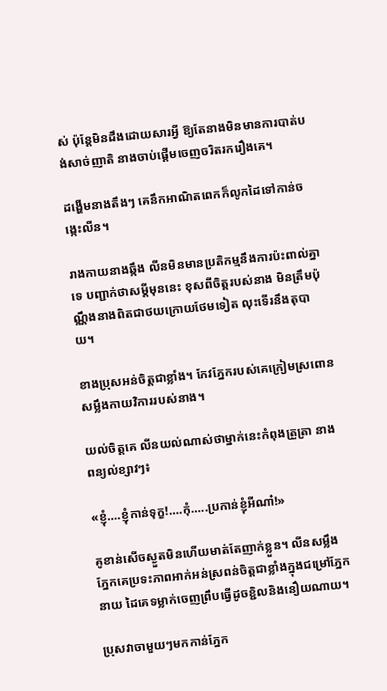ស់ ប៉ុន្តែមិនដឹងដោយសារអ្វី ឱ្យតែនាងមិនមានការបាត់បង់សាច់ញាតិ នាងចាប់ផ្ដើមចេញចរិតរករឿងគេ។

ដង្ហើមនាងតឹងៗ គេនឹកអាណិតពេកក៏លូកដៃទៅកាន់ចង្កេះលីន។

រាងកាយនាងឆ្កឹង លីនមិនមានប្រតិកម្មនឹងការប៉ះពាល់គ្នាទេ បញ្ជាក់ថាសម្តីមុននេះ ខុសពីចិត្តរបស់នាង មិនត្រឹមប៉ុណ្ណឹងនាងពិតជាថយក្រោយថែមទៀត លុះទើរនឹងតុបាយ។

ខាងប្រុសអន់ចិត្តជាខ្លាំង។ កែវភ្នែករបស់គេក្រៀមស្រពោនសម្លឹងកាយវិការរបស់នាង។

យល់ចិត្តគេ លីនយល់ណាស់ថាម្នាក់នេះកំពុងត្រួត្រា នាងពន្យល់ខ្សាវៗ៖

«ខ្ញុំ….ខ្ញុំកាន់ទុក្ខ!….កុំ…..ប្រកាន់ខ្ញុំអីណា៎!»

គូខាន់សើចស្ងួតមិនហើយមាត់តែញាក់ខ្លួន។ លីនសម្លឹងភ្នែកគេប្រទះភាពអាក់អន់ស្រពន់ចិត្តជាខ្លាំងក្នុងជម្រៅភ្នែកនាយ ដៃគេទម្លាក់ចេញព្រឹបធ្វើដូចខ្ជិលនិងនឿយណាយ។

ប្រុសវាចាមួយៗមកកាន់ភ្នែក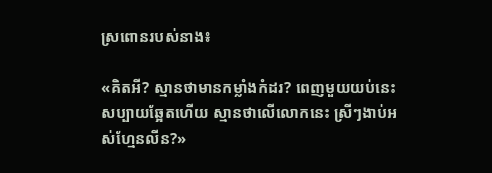ស្រពោនរបស់នាង៖

«គិតអី? ស្មានថាមានកម្លាំងកំដរ? ពេញមួយយប់នេះសប្បាយឆ្អែតហើយ ស្មានថាលើលោកនេះ ស្រីៗងាប់អស់ហ្មែនលីន?»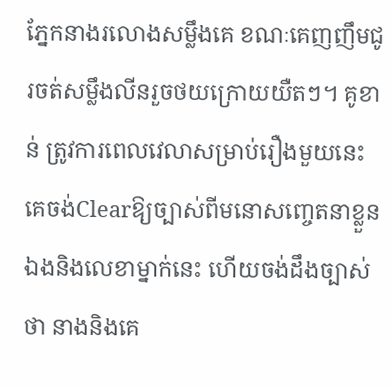ភ្នែកនាងរលោងសម្លឹងគេ ខណៈគេញញឹមជូរចត់សម្លឹងលីនរួចថយក្រោយយឺតៗ។ គូខាន់ ត្រូវការពេលវេលាសម្រាប់រឿងមួយនេះ គេចង់Clearឱ្យច្បាស់ពីមនោសញ្ចេតនាខ្លួនឯងនិងលេខាម្នាក់នេះ ហើយចង់ដឹងច្បាស់ថា នាងនិងគេ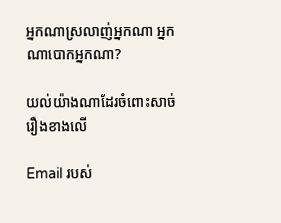អ្នកណាស្រលាញ់អ្នកណា អ្នកណាបោកអ្នកណា?

យល់យ៉ាងណាដែរចំពោះសាច់រឿងខាងលើ

Email របស់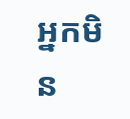អ្នកមិន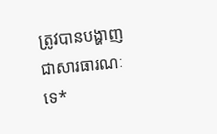ត្រូវបានបង្ហាញជាសារធារណៈទេ*